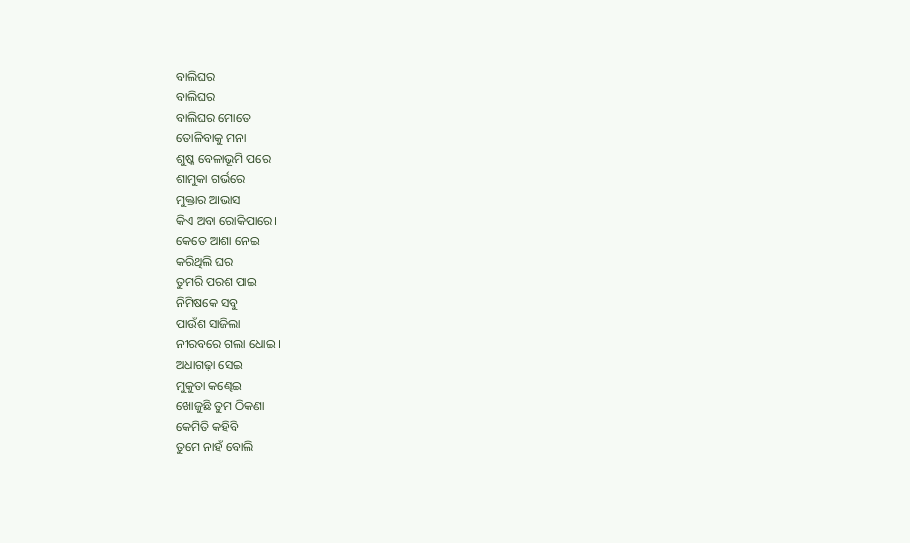ବାଲିଘର
ବାଲିଘର
ବାଲିଘର ମୋତେ
ତୋଳିବାକୁ ମନା
ଶୁଷ୍କ ବେଳାଭୂମି ପରେ
ଶାମୁକା ଗର୍ଭରେ
ମୁକ୍ତାର ଆଭାସ
କିଏ ଅବା ରୋକିପାରେ।
କେତେ ଆଶା ନେଇ
କରିଥିଲି ଘର
ତୁମରି ପରଶ ପାଇ
ନିମିଷକେ ସବୁ
ପାଉଁଶ ସାଜିଲା
ନୀରବରେ ଗଲା ଧୋଇ ।
ଅଧାଗଢ଼ା ସେଇ
ମୁକୁତା କଣ୍ଢେଇ
ଖୋଜୁଛି ତୁମ ଠିକଣା
କେମିତି କହିବି
ତୁମେ ନାହଁ ବୋଲି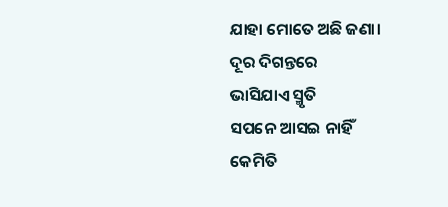ଯାହା ମୋତେ ଅଛି ଜଣା।
ଦୂର ଦିଗନ୍ତରେ
ଭାସିଯାଏ ସ୍ମୃତି
ସପନେ ଆସଇ ନାହିଁ
କେମିତି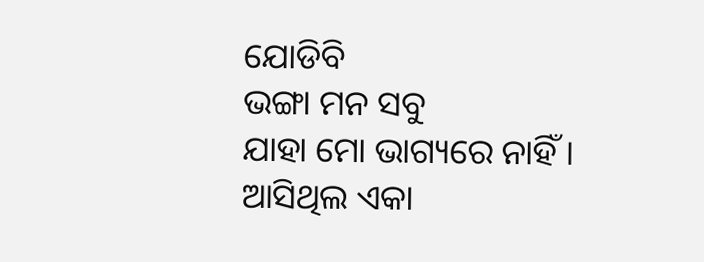ଯୋଡିବି
ଭଙ୍ଗା ମନ ସବୁ
ଯାହା ମୋ ଭାଗ୍ୟରେ ନାହିଁ ।
ଆସିଥିଲ ଏକା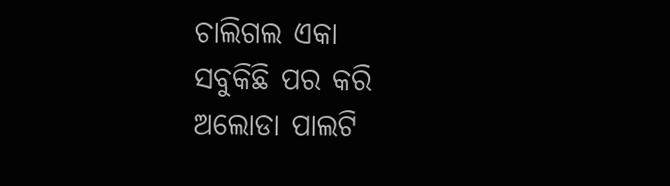ଚାଲିଗଲ ଏକା
ସବୁକିଛି ପର କରି
ଅଲୋଡା ପାଲଟି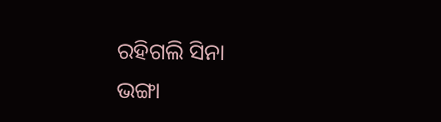ରହିଗଲି ସିନା
ଭଙ୍ଗା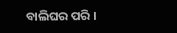ବାଲିଘର ପରି ।